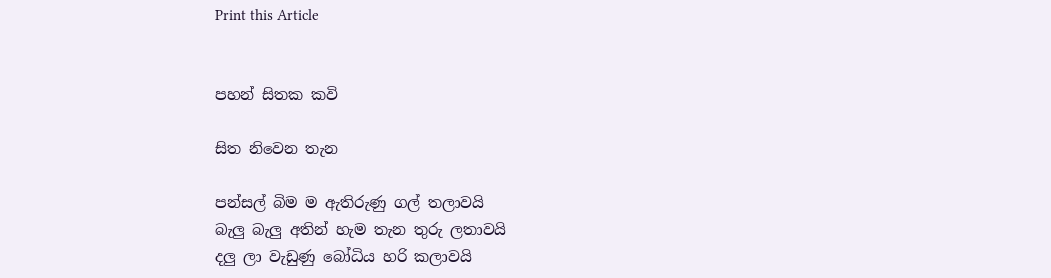Print this Article


පහන් සිතක කවි

සිත නිවෙන තැන

පන්සල් බිම ම ඇතිරුණු ගල් තලාවයි
බැලු බැලු අතින් හැම තැන තුරු ලතාවයි
දලු ලා වැඩුණු බෝධිය හරි කලාවයි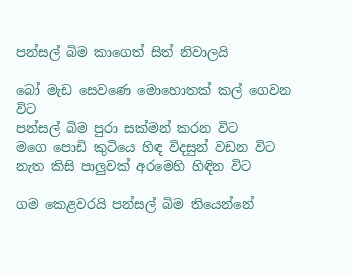පන්සල් බිම කාගෙත් සිත් නිවාලයි

බෝ මැඩ සෙවණෙ මොහොතක් කල් ගෙවන විට
පන්සල් බිම පුරා සක්මන් කරන විට
මගෙ පොඩි කුටියෙ හිඳ විදසුන් වඩන විට
නැත කිසි පාලුවක් අරමෙහි හිඳින විට

ගම කෙළවරයි පන්සල් බිම තියෙන්නේ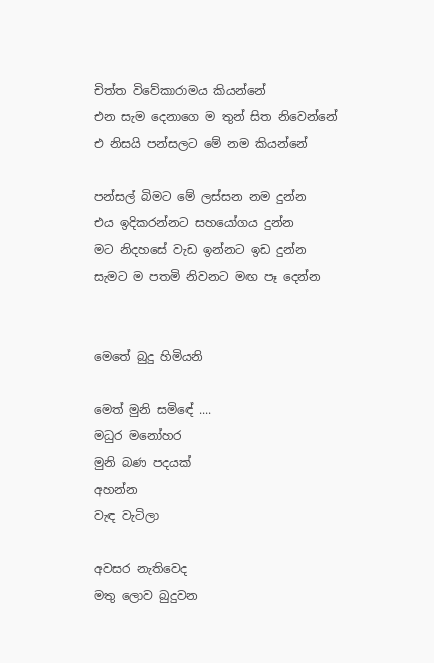චිත්ත විවේකාරාමය කියන්නේ
එන සැම දෙනාගෙ ම තුන් සිත නිවෙන්නේ
එ නිසයි පන්සලට මේ නම කියන්නේ

පන්සල් බිමට මේ ලස්සන නම දුන්න
එය ඉදිකරන්නට සහයෝගය දුන්න
මට නිදහසේ වැඩ ඉන්නට ඉඩ දුන්න
සැමට ම පතමි නිවනට මඟ පෑ දෙන්න


මෙතේ බුදු හිමියනි

මෙත් මුනි සමිඳේ ....
මධුර මනෝහර
මුනි බණ පදයක්
අහන්න
වැඳ වැටිලා

අවසර නැතිවෙද
මතු ලොව බුදුවන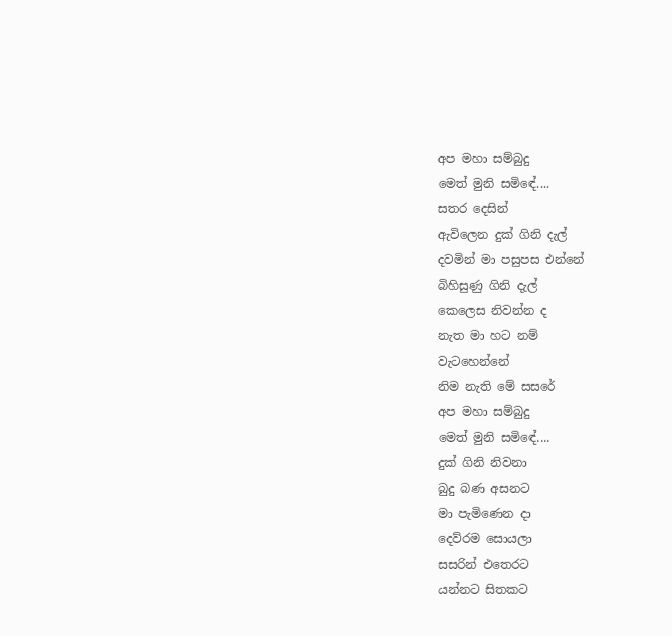අප මහා සම්බුදු
මෙත් මුනි සමිඳේ....
සතර දෙසින්
ඇවිලෙන දුක් ගිනි දැල්
දවමින් මා පසුපස එන්නේ
බිහිසුණු ගිනි දැල්
කෙලෙස නිවන්න ද
නැත මා හට නම්
වැටහෙන්නේ
නිම නැති මේ සසරේ
අප මහා සම්බුදු
මෙත් මුනි සමිඳේ....
දුක් ගිනි නිවනා
බුදු බණ අසනට
මා පැමිණෙන දා
දෙව්රම සොයලා
සසරින් එතෙරට
යන්නට සිතකට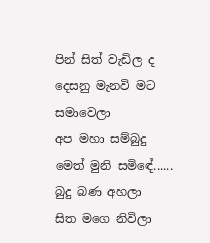පින් සිත් වැඩිල ද
දෙසනු මැනවි මට
සමාවෙලා
අප මහා සම්බුදු
මෙත් මුනි සමිඳේ......
බුදු බණ අහලා
සිත මගෙ නිවිලා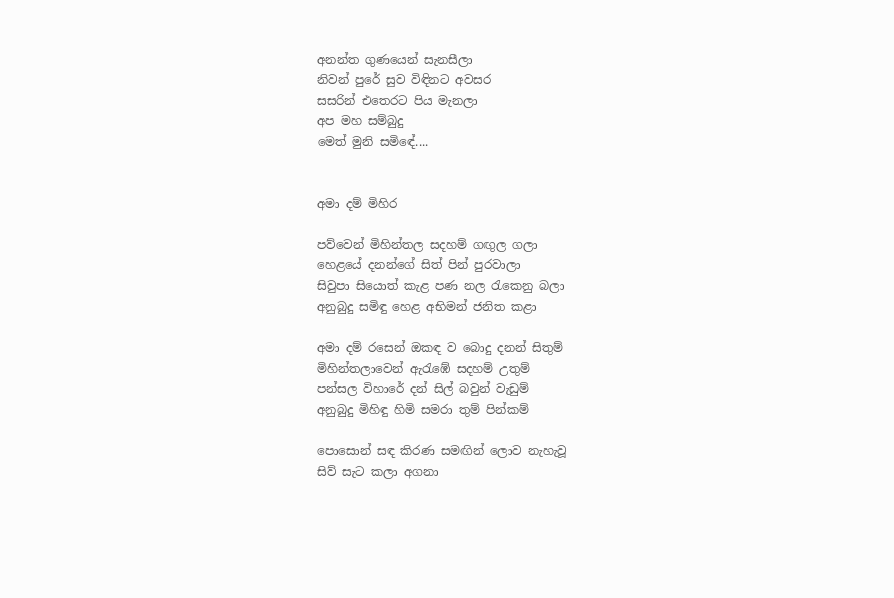අනන්ත ගුණයෙන් සැනසීලා
නිවන් පුරේ සුව විඳිනට අවසර
සසරින් එතෙරට පිය මැනලා
අප මහ සම්බුදු
මෙත් මුනි සමිඳේ....


අමා දම් මිහිර

පව්වෙන් මිහින්තල සදහම් ගඟුල ගලා
හෙළයේ දනන්ගේ සිත් පින් පුරවාලා
සිවුපා සියොත් කැළ පණ නල රැකෙනු බලා
අනුබුදු සමිඳු හෙළ අභිමන් ජනිත කළා

අමා දම් රසෙන් ඔකඳ ව බොදු දනන් සිතුම්
මිහින්තලාවෙන් ඇරැඹේ සදහම් උතුම්
පන්සල විහාරේ දන් සිල් බවුන් වැඩුම්
අනුබුදු මිහිඳු හිමි සමරා තුම් පින්කම්

පොසොන් සඳ කිරණ සමඟින් ලොව නැහැවූ
සිව් සැට කලා අගනා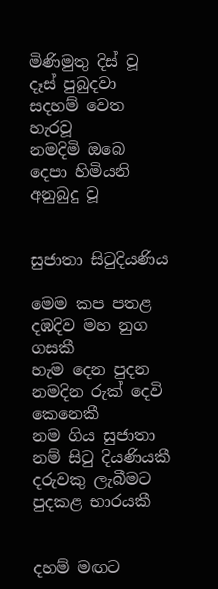මිණිමුතු දිස් වූ
දෑස් පුබුදවා සදහම් වෙත හැරවූ
නමදිමි ඔබෙ දෙපා හිමියනි අනුබුදු වූ


සුජාතා සිටුදියණිය

මෙම කප පතළ දඹදිව මහ නුග ගසකී
හැම දෙන පුදන නමදින රුක් දෙවි කෙනෙකී
නම ගිය සුජාතා නම් සිටු දියණියකී
දරුවකු ලැබීමට පුදකළ භාරයකී


දහම් මඟට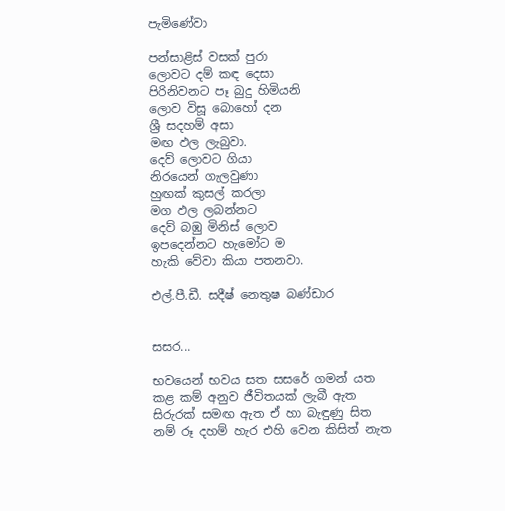පැමිණේවා

පන්සාළිස් වසක් පුරා
ලොවට දම් කඳ දෙසා
පිරිනිවනට පෑ බුදු හිමියනි
ලොව විසූ බොහෝ දන
ශ්‍රී සදහම් අසා
මඟ ඵල ලැබුවා.
දෙව් ලොවට ගියා
නිරයෙන් ගැලවුණා
හුඟක් කුසල් කරලා
මග ඵල ලබන්නට
දෙව් බඹු මිනිස් ලොව
ඉපදෙන්නට හැමෝට ම
හැකි වේවා කියා පතනවා.

එල්.පී.ඩී. සදීෂ් නෙතුෂ බණ්ඩාර


සසර...

භවයෙන් භවය සත සසරේ ගමන් යත
කළ කම් අනුව ජීවිතයක් ලැබී ඇත
සිරුරක් සමඟ ඇත ඒ හා බැඳුණු සිත
නම් රූ දහම් හැර එහි වෙන කිසිත් නැත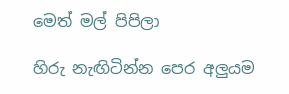මෙත් මල් පිපිලා

හිරු නැඟිටින්න පෙර අලුයම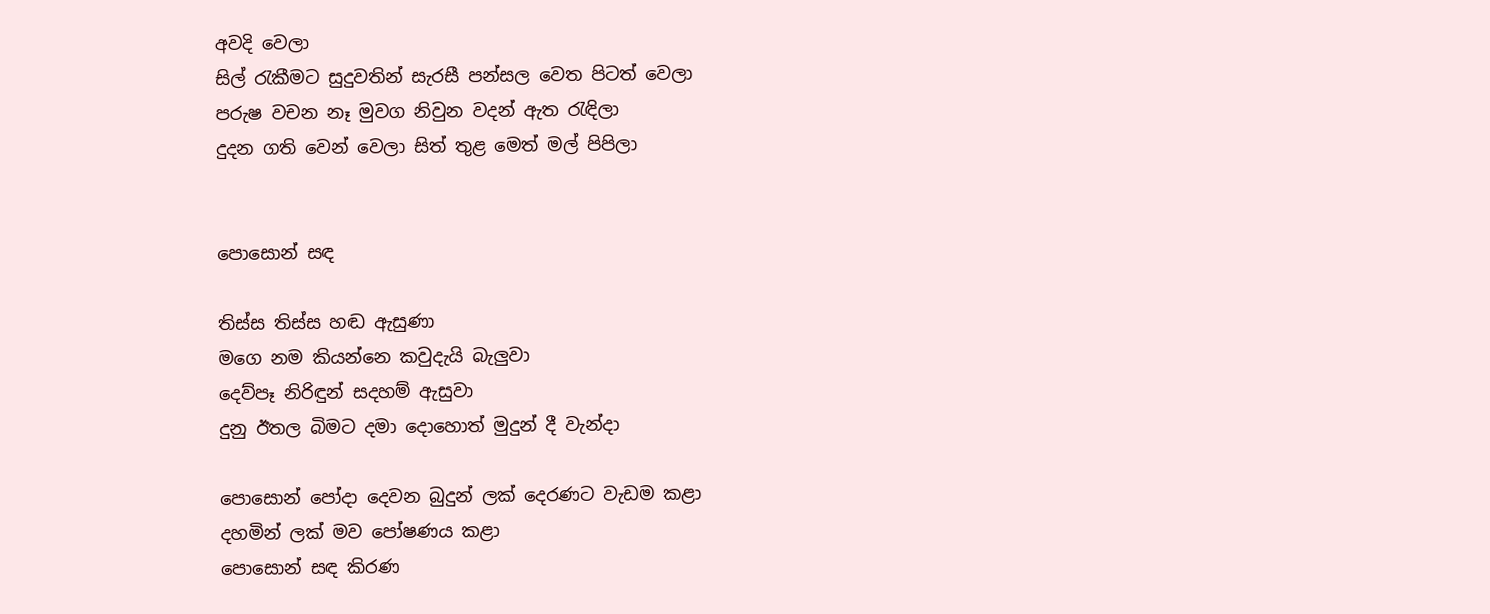අවදි වෙලා
සිල් රැකීමට සුදුවතින් සැරසී පන්සල වෙත පිටත් වෙලා
පරුෂ වචන නෑ මුවග නිවුන වදන් ඇත රැඳිලා
දුදන ගති වෙන් වෙලා සිත් තුළ මෙත් මල් පිපිලා


පොසොන් සඳ

තිස්ස තිස්ස හඬ ඇසුණා
මගෙ නම කියන්නෙ කවුදැයි බැලුවා
දෙව්පෑ නිරිඳුන් සදහම් ඇසුවා
දුනු ඊතල බිමට දමා දොහොත් මුදුන් දී වැන්දා

පොසොන් පෝදා දෙවන බුදුන් ලක් දෙරණට වැඩම කළා
දහමින් ලක් මව පෝෂණය කළා
පොසොන් සඳ කිරණ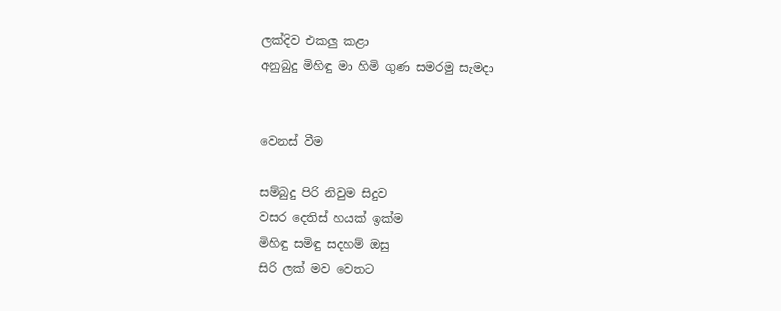ලක්දිව එකලු කළා
අනුබුදු මිහිඳු මා හිමි ගුණ සමරමු සැමදා


වෙනස් වීම

සම්බුදු පිරි නිවුම සිදුව
වසර දෙතිස් හයක් ඉක්ම
මිහිඳු සමිඳු සදහම් ඔසු
සිරි ලක් මව වෙතට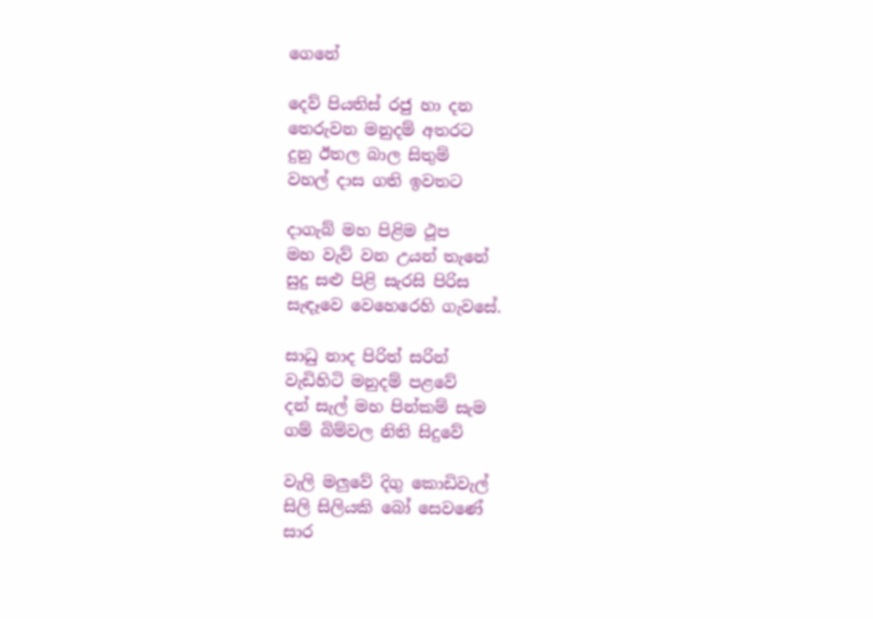ගෙනේ

දෙව් පියතිස් රජු හා දන
තෙරුවන මනුදම් අතරට
දුනු ඊතල බාල සිතුම්
වහල් දාස ගති ඉවතට

දාගැබ් මහ පිළිම ථූප
මහ වැව් වන උයන් තැනේ
සුදු සළු පිළි සැරසි පිරිස
සැඳෑවෙ වෙහෙරෙහි ගැවසේ.

සාධු නාද පිරිත් සරින්
වැඩිහිටි මනුදම් පළවේ
දන් සැල් මහ පින්කම් සැම
ගම් බිම්වල නිති සිදුවේ

වැලි මලුවේ දිගු කොඩිවැල්
සිලි සිලියකි බෝ සෙවණේ
සාර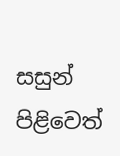සසුන් පිළිවෙත්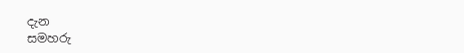දැන
සමහරු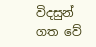විදසුන් ගත වේ